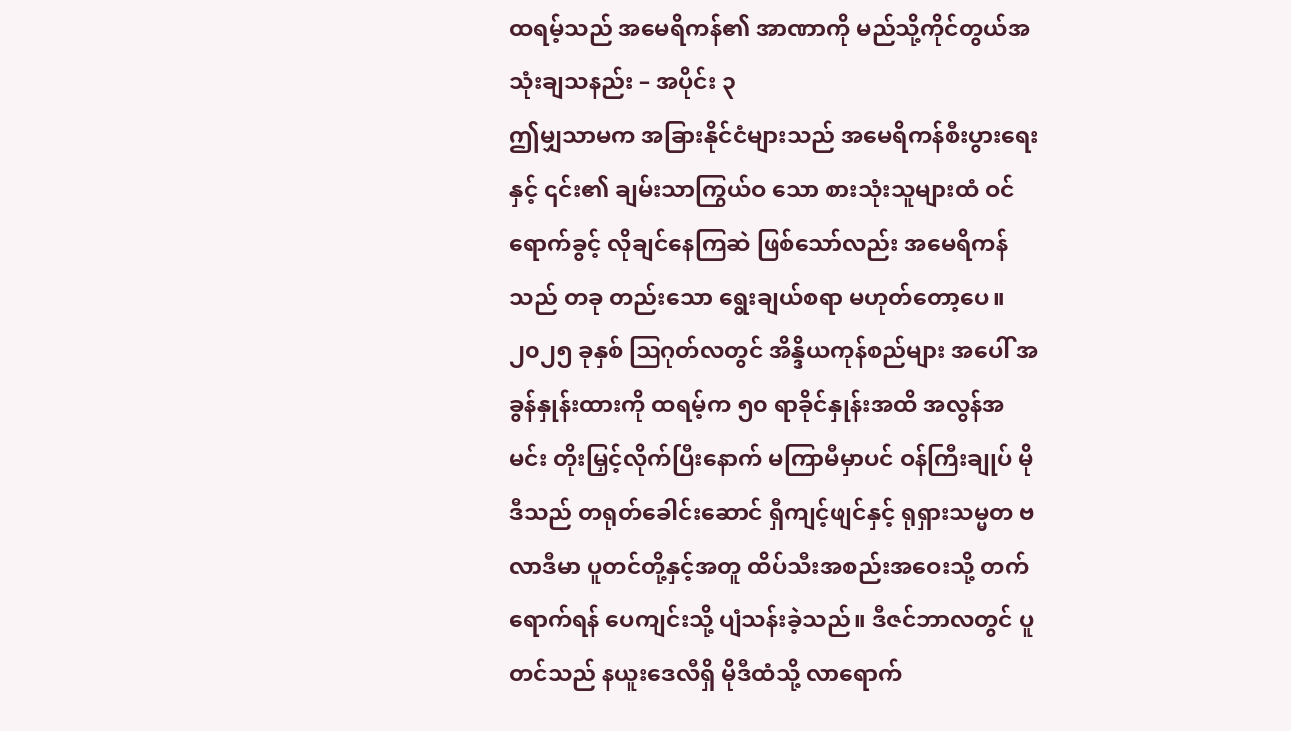ထရမ့်သည် အမေရိကန်၏ အာဏာကို မည်သို့ကိုင်တွယ်အသုံးချသနည်း – အပိုင်း ၃
ဤမျှသာမက အခြားနိုင်ငံများသည် အမေရိကန်စီးပွားရေးနှင့် ၎င်း၏ ချမ်းသာကြွယ်ဝ သော စားသုံးသူများထံ ဝင်ရောက်ခွင့် လိုချင်နေကြဆဲ ဖြစ်သော်လည်း အမေရိကန်သည် တခု တည်းသော ရွေးချယ်စရာ မဟုတ်တော့ပေ။ ၂၀၂၅ ခုနှစ် ဩဂုတ်လတွင် အိန္ဒိယကုန်စည်များ အပေါ် အခွန်နှုန်းထားကို ထရမ့်က ၅၀ ရာခိုင်နှုန်းအထိ အလွန်အမင်း တိုးမြှင့်လိုက်ပြီးနောက် မကြာမီမှာပင် ဝန်ကြီးချုပ် မိုဒီသည် တရုတ်ခေါင်းဆောင် ရှီကျင့်ဖျင်နှင့် ရုရှားသမ္မတ ဗလာဒီမာ ပူတင်တို့နှင့်အတူ ထိပ်သီးအစည်းအဝေးသို့ တက်ရောက်ရန် ပေကျင်းသို့ ပျံသန်းခဲ့သည်။ ဒီဇင်ဘာလတွင် ပူတင်သည် နယူးဒေလီရှိ မိုဒီထံသို့ လာရောက်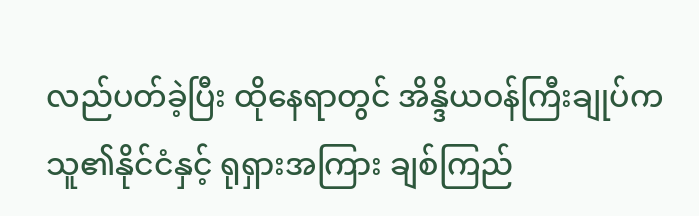လည်ပတ်ခဲ့ပြီး ထိုနေရာတွင် အိန္ဒိယဝန်ကြီးချုပ်က သူ၏နိုင်ငံနှင့် ရုရှားအကြား ချစ်ကြည်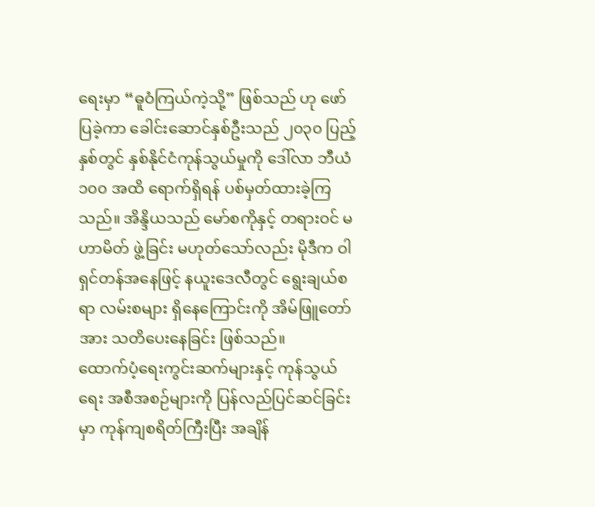ရေးမှာ “ဓူဝံကြယ်ကဲ့သို့” ဖြစ်သည် ဟု ဖော်ပြခဲ့ကာ ခေါင်းဆောင်နှစ်ဦးသည် ၂၀၃၀ ပြည့်နှစ်တွင် နှစ်နိုင်ငံကုန်သွယ်မှုကို ဒေါ်လာ ဘီယံ ၁၀၀ အထိ ရောက်ရှိရန် ပစ်မှတ်ထားခဲ့ကြသည်။ အိန္ဒိယသည် မော်စကိုနှင့် တရားဝင် မဟာမိတ် ဖွဲ့ခြင်း မဟုတ်သော်လည်း မိုဒီက ဝါရှင်တန်အနေဖြင့် နယူးဒေလီတွင် ရွေးချယ်စရာ လမ်းစများ ရှိနေကြောင်းကို အိမ်ဖြူတော်အား သတိပေးနေခြင်း ဖြစ်သည်။
ထောက်ပံ့ရေးကွင်းဆက်များနှင့် ကုန်သွယ်ရေး အစီအစဉ်များကို ပြန်လည်ပြင်ဆင်ခြင်းမှာ ကုန်ကျစရိတ်ကြီးပြီး အချိန်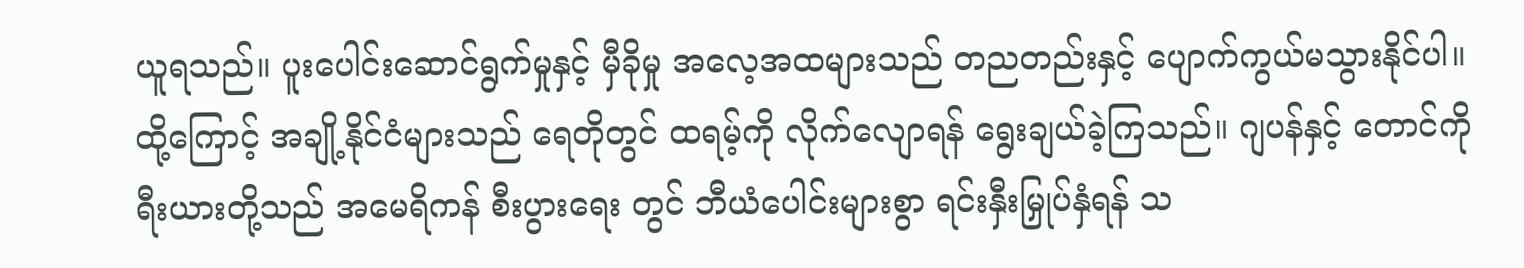ယူရသည်။ ပူးပေါင်းဆောင်ရွက်မှုနှင့် မှီခိုမှု အလေ့အထများသည် တညတည်းနှင့် ပျောက်ကွယ်မသွားနိုင်ပါ။ ထို့ကြောင့် အချို့နိုင်ငံများသည် ရေတိုတွင် ထရမ့်ကို လိုက်လျောရန် ရွေးချယ်ခဲ့ကြသည်။ ဂျပန်နှင့် တောင်ကိုရီးယားတို့သည် အမေရိကန် စီးပွားရေး တွင် ဘီယံပေါင်းများစွာ ရင်းနှီးမြှုပ်နှံရန် သ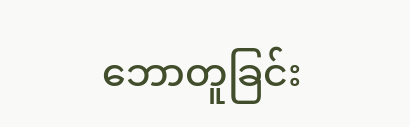ဘောတူခြင်း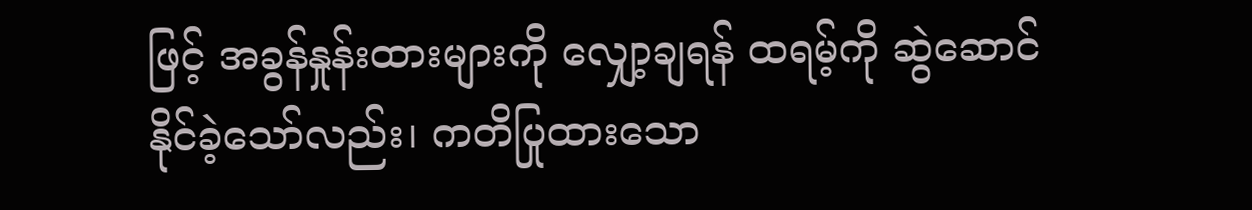ဖြင့် အခွန်နှုန်းထားများကို လျှော့ချရန် ထရမ့်ကို ဆွဲဆောင်နိုင်ခဲ့သော်လည်း၊ ကတိပြုထားသော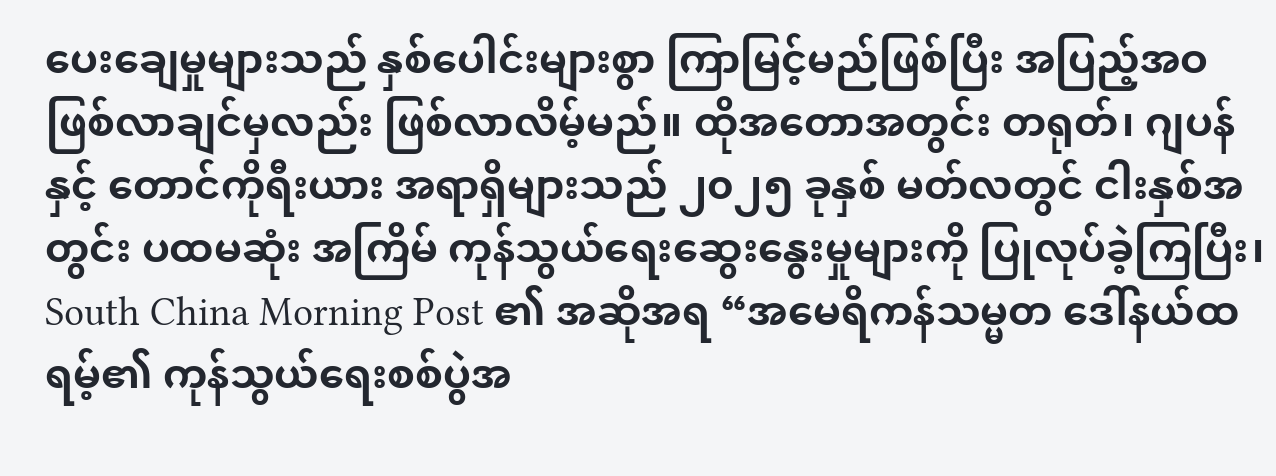ပေးချေမှုများသည် နှစ်ပေါင်းများစွာ ကြာမြင့်မည်ဖြစ်ပြီး အပြည့်အဝ ဖြစ်လာချင်မှလည်း ဖြစ်လာလိမ့်မည်။ ထိုအတောအတွင်း တရုတ်၊ ဂျပန်နှင့် တောင်ကိုရီးယား အရာရှိများသည် ၂၀၂၅ ခုနှစ် မတ်လတွင် ငါးနှစ်အတွင်း ပထမဆုံး အကြိမ် ကုန်သွယ်ရေးဆွေးနွေးမှုများကို ပြုလုပ်ခဲ့ကြပြီး၊ South China Morning Post ၏ အဆိုအရ “အမေရိကန်သမ္မတ ဒေါ်နယ်ထရမ့်၏ ကုန်သွယ်ရေးစစ်ပွဲအ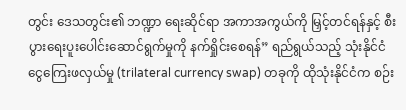တွင်း ဒေသတွင်း၏ ဘဏ္ဍာ ရေးဆိုင်ရာ အကာအကွယ်ကို မြှင့်တင်ရန်နှင့် စီးပွားရေးပူးပေါင်းဆောင်ရွက်မှုကို နက်ရှိုင်းစေရန်” ရည်ရွယ်သည့် သုံးနိုင်ငံ ငွေကြေးဖလှယ်မှု (trilateral currency swap) တခုကို ထိုသုံးနိုင်ငံက စဉ်း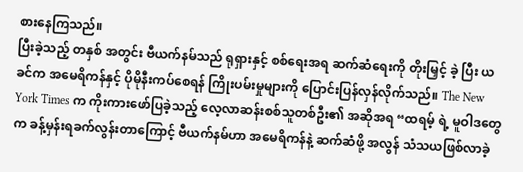စားနေကြသည်။
ပြီးခဲ့သည့် တနှစ် အတွင်း ဗီယက်နမ်သည် ရုရှားနှင့် စစ်ရေးအရ ဆက်ဆံရေးကို တိုးမြှင့် ခဲ့ ပြီး ယခင်က အမေရိကန်နှင့် ပိုမိုနီးကပ်စေရန် ကြိုးပမ်းမှုများကို ပြောင်းပြန်လှန်လိုက်သည်။ The New York Times က ကိုးကားဖော်ပြခဲ့သည့် လေ့လာဆန်းစစ်သူတစ်ဦး၏ အဆိုအရ “ထရမ့် ရဲ့ မူဝါဒတွေက ခန့်မှန်းရခက်လွန်းတာကြောင့် ဗီယက်နမ်ဟာ အမေရိကန်နဲ့ ဆက်ဆံဖို့ အလွန် သံသယဖြစ်လာခဲ့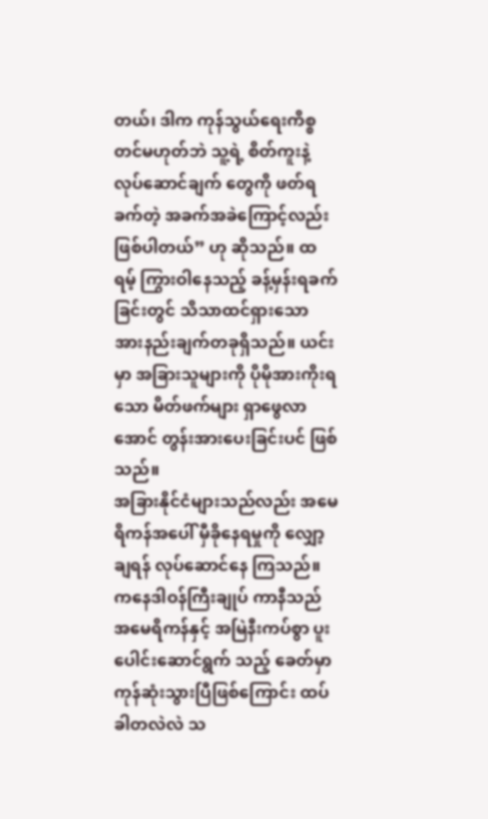တယ်၊ ဒါက ကုန်သွယ်ရေးကိစ္စတင်မဟုတ်ဘဲ သူ့ရဲ့ စိတ်ကူးနဲ့ လုပ်ဆောင်ချက် တွေကို ဖတ်ရခက်တဲ့ အခက်အခဲကြောင့်လည်းဖြစ်ပါတယ်” ဟု ဆိုသည်။ ထရမ့် ကြွားဝါနေသည့် ခန့်မှန်းရခက်ခြင်းတွင် သိသာထင်ရှားသော အားနည်းချက်တခုရှိသည်။ ယင်းမှာ အခြားသူများကို ပိုမိုအားကိုးရသော မိတ်ဖက်များ ရှာဖွေလာအောင် တွန်းအားပေးခြင်းပင် ဖြစ်သည်။
အခြားနိုင်ငံများသည်လည်း အမေရိကန်အပေါ် မှီခိုနေရမှုကို လျှော့ချရန် လုပ်ဆောင်နေ ကြသည်။ ကနေဒါဝန်ကြီးချုပ် ကာနီသည် အမေရိကန်နှင့် အမြဲနီးကပ်စွာ ပူးပေါင်းဆောင်ရွက် သည့် ခေတ်မှာ ကုန်ဆုံးသွားပြီဖြစ်ကြောင်း ထပ်ခါတလဲလဲ သ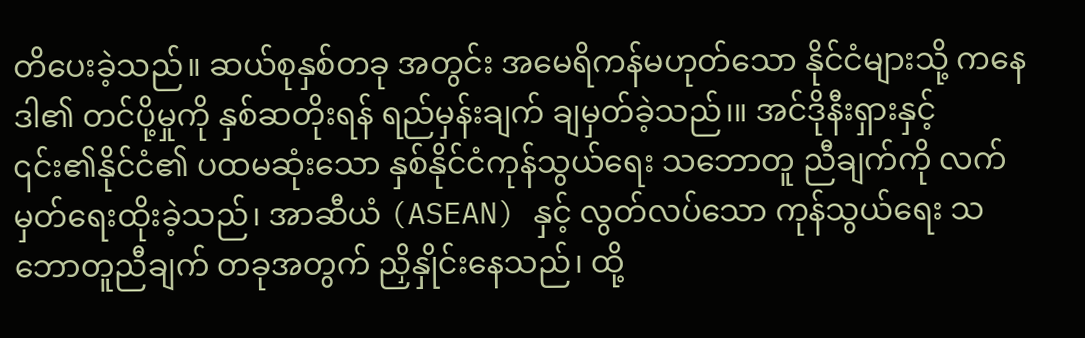တိပေးခဲ့သည်။ ဆယ်စုနှစ်တခု အတွင်း အမေရိကန်မဟုတ်သော နိုင်ငံများသို့ ကနေဒါ၏ တင်ပို့မှုကို နှစ်ဆတိုးရန် ရည်မှန်းချက် ချမှတ်ခဲ့သည်၊။ အင်ဒိုနီးရှားနှင့် ၎င်း၏နိုင်ငံ၏ ပထမဆုံးသော နှစ်နိုင်ငံကုန်သွယ်ရေး သဘောတူ ညီချက်ကို လက်မှတ်ရေးထိုးခဲ့သည်၊ အာဆီယံ (ASEAN) နှင့် လွတ်လပ်သော ကုန်သွယ်ရေး သဘောတူညီချက် တခုအတွက် ညှိနှိုင်းနေသည်၊ ထို့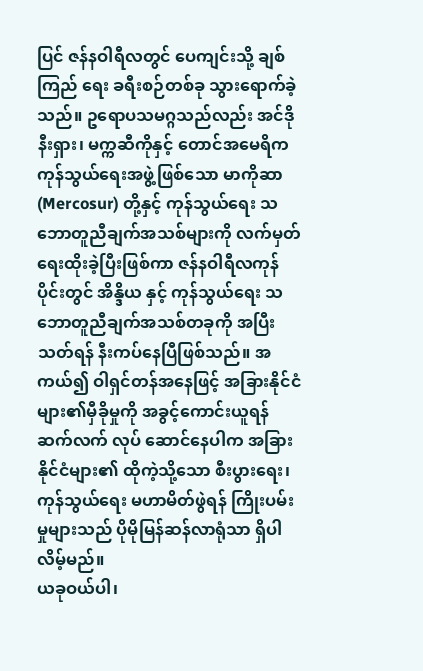ပြင် ဇန်နဝါရီလတွင် ပေကျင်းသို့ ချစ်ကြည် ရေး ခရီးစဉ်တစ်ခု သွားရောက်ခဲ့သည်။ ဥရောပသမဂ္ဂသည်လည်း အင်ဒိုနီးရှား၊ မက္ကဆီကိုနှင့် တောင်အမေရိက ကုန်သွယ်ရေးအဖွဲ့ဖြစ်သော မာကိုဆာ (Mercosur) တို့နှင့် ကုန်သွယ်ရေး သဘောတူညီချက်အသစ်များကို လက်မှတ်ရေးထိုးခဲ့ပြီးဖြစ်ကာ ဇန်နဝါရီလကုန်ပိုင်းတွင် အိန္ဒိယ နှင့် ကုန်သွယ်ရေး သဘောတူညီချက်အသစ်တခုကို အပြီးသတ်ရန် နီးကပ်နေပြီဖြစ်သည်။ အကယ်၍ ဝါရှင်တန်အနေဖြင့် အခြားနိုင်ငံများ၏မှီခိုမှုကို အခွင့်ကောင်းယူရန် ဆက်လက် လုပ် ဆောင်နေပါက အခြားနိုင်ငံများ၏ ထိုကဲ့သို့သော စီးပွားရေး၊ ကုန်သွယ်ရေး မဟာမိတ်ဖွဲရန် ကြိုးပမ်းမှုများသည် ပိုမိုမြန်ဆန်လာရုံသာ ရှိပါလိမ့်မည်။
ယခုဝယ်ပါ၊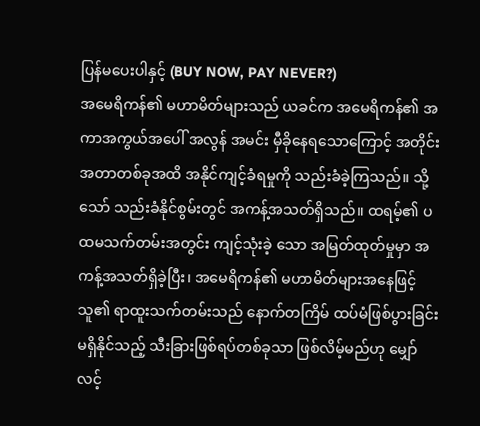ပြန်မပေးပါနှင့် (BUY NOW, PAY NEVER?)
အမေရိကန်၏ မဟာမိတ်များသည် ယခင်က အမေရိကန်၏ အကာအကွယ်အပေါ် အလွန် အမင်း မှီခိုနေရသောကြောင့် အတိုင်းအတာတစ်ခုအထိ အနိုင်ကျင့်ခံရမှုကို သည်းခံခဲ့ကြသည်။ သို့သော် သည်းခံနိုင်စွမ်းတွင် အကန့်အသတ်ရှိသည်။ ထရမ့်၏ ပထမသက်တမ်းအတွင်း ကျင့်သုံးခဲ့ သော အမြတ်ထုတ်မှုမှာ အကန့်အသတ်ရှိခဲ့ပြီး၊ အမေရိကန်၏ မဟာမိတ်များအနေဖြင့် သူ၏ ရာထူးသက်တမ်းသည် နောက်တကြိမ် ထပ်မံဖြစ်ပွားခြင်း မရှိနိုင်သည့် သီးခြားဖြစ်ရပ်တစ်ခုသာ ဖြစ်လိမ့်မည်ဟု မျှော်လင့်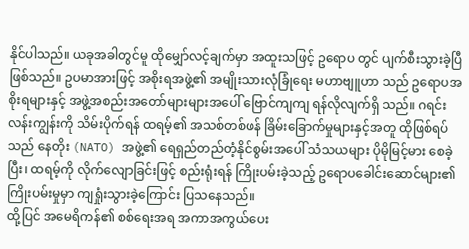နိုင်ပါသည်။ ယခုအခါတွင်မူ ထိုမျှော်လင့်ချက်မှာ အထူးသဖြင့် ဥရောပ တွင် ပျက်စီးသွားခဲ့ပြီဖြစ်သည်။ ဥပမာအားဖြင့် အစိုးရအဖွဲ့၏ အမျိုးသားလုံခြုံရေး မဟာဗျူဟာ သည် ဥရောပအစိုးရများနှင့် အဖွဲ့အစည်းအတော်များများအပေါ် ဗြောင်ကျကျ ရန်လိုလျက်ရှိ သည်။ ဂရင်းလန်းကျွန်းကို သိမ်းပိုက်ရန် ထရမ့်၏ အသစ်တစ်ဖန် ခြိမ်းခြောက်မှုများနှင့်အတူ ထိုဖြစ်ရပ်သည် နေတိုး (NATO) အဖွဲ့၏ ရေရှည်တည်တံ့နိုင်စွမ်းအပေါ် သံသယများ ပိုမိုမြင့်မား စေခဲ့ပြီး၊ ထရမ့်ကို လိုက်လျောခြင်းဖြင့် စည်းရုံးရန် ကြိုးပမ်းခဲ့သည့် ဥရောပခေါင်းဆောင်များ၏ ကြိုးပမ်းမှုမှာ ကျရှုံးသွားခဲ့ကြောင်း ပြသနေသည်။
ထို့ပြင် အမေရိကန်၏ စစ်ရေးအရ အကာအကွယ်ပေး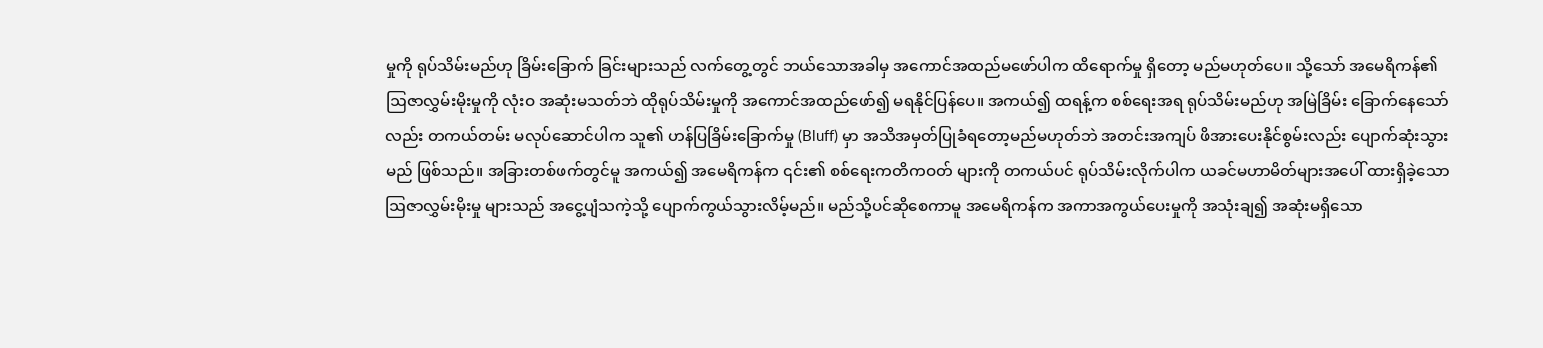မှုကို ရုပ်သိမ်းမည်ဟု ခြိမ်းခြောက် ခြင်းများသည် လက်တွေ့တွင် ဘယ်သောအခါမှ အကောင်အထည်မဖော်ပါက ထိရောက်မှု ရှိတော့ မည်မဟုတ်ပေ။ သို့သော် အမေရိကန်၏ ဩဇာလွှမ်းမိုးမှုကို လုံးဝ အဆုံးမသတ်ဘဲ ထိုရုပ်သိမ်းမှုကို အကောင်အထည်ဖော်၍ မရနိုင်ပြန်ပေ။ အကယ်၍ ထရန့်က စစ်ရေးအရ ရုပ်သိမ်းမည်ဟု အမြဲခြိမ်း ခြောက်နေသော်လည်း တကယ်တမ်း မလုပ်ဆောင်ပါက သူ၏ ဟန်ပြခြိမ်းခြောက်မှု (Bluff) မှာ အသိအမှတ်ပြုခံရတော့မည်မဟုတ်ဘဲ အတင်းအကျပ် ဖိအားပေးနိုင်စွမ်းလည်း ပျောက်ဆုံးသွား မည် ဖြစ်သည်။ အခြားတစ်ဖက်တွင်မူ အကယ်၍ အမေရိကန်က ၎င်း၏ စစ်ရေးကတိကဝတ် များကို တကယ်ပင် ရုပ်သိမ်းလိုက်ပါက ယခင်မဟာမိတ်များအပေါ် ထားရှိခဲ့သော ဩဇာလွှမ်းမိုးမှု များသည် အငွေ့ပျံသကဲ့သို့ ပျောက်ကွယ်သွားလိမ့်မည်။ မည်သို့ပင်ဆိုစေကာမူ အမေရိကန်က အကာအကွယ်ပေးမှုကို အသုံးချ၍ အဆုံးမရှိသော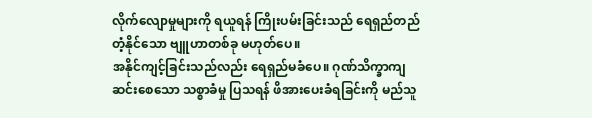လိုက်လျောမှုများကို ရယူရန် ကြိုးပမ်းခြင်းသည် ရေရှည်တည်တံ့နိုင်သော ဗျူဟာတစ်ခု မဟုတ်ပေ။
အနိုင်ကျင့်ခြင်းသည်လည်း ရေရှည်မခံပေ။ ဂုဏ်သိက္ခာကျဆင်းစေသော သစ္စာခံမှု ပြသရန် ဖိအားပေးခံရခြင်းကို မည်သူ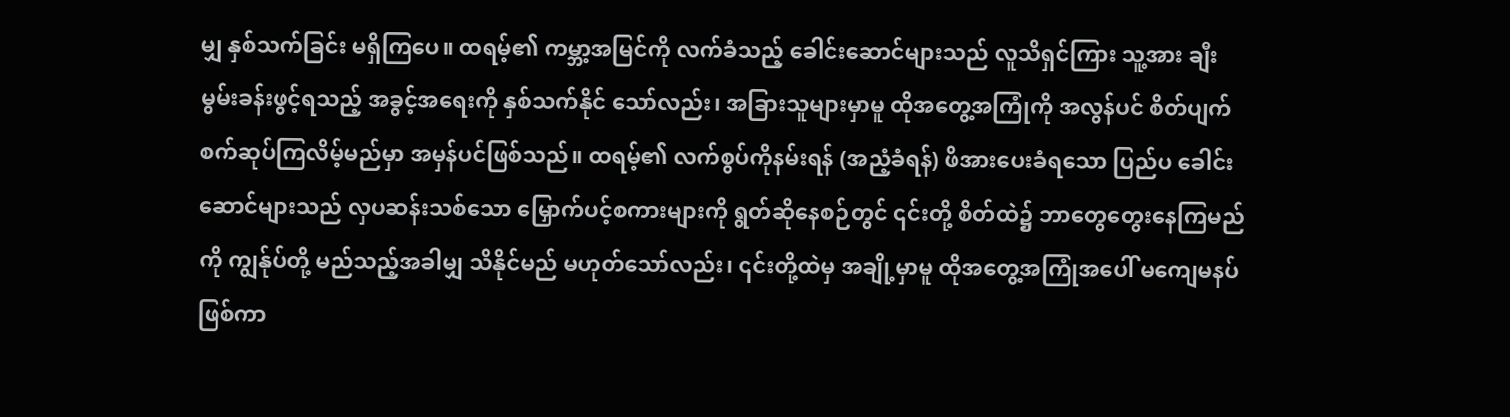မျှ နှစ်သက်ခြင်း မရှိကြပေ။ ထရမ့်၏ ကမ္ဘာ့အမြင်ကို လက်ခံသည့် ခေါင်းဆောင်များသည် လူသိရှင်ကြား သူ့အား ချီးမွမ်းခန်းဖွင့်ရသည့် အခွင့်အရေးကို နှစ်သက်နိုင် သော်လည်း၊ အခြားသူများမှာမူ ထိုအတွေ့အကြုံကို အလွန်ပင် စိတ်ပျက်စက်ဆုပ်ကြလိမ့်မည်မှာ အမှန်ပင်ဖြစ်သည်။ ထရမ့်၏ လက်စွပ်ကိုနမ်းရန် (အညံ့ခံရန်) ဖိအားပေးခံရသော ပြည်ပ ခေါင်း ဆောင်များသည် လှပဆန်းသစ်သော မြှောက်ပင့်စကားများကို ရွတ်ဆိုနေစဉ်တွင် ၎င်းတို့ စိတ်ထဲ၌ ဘာတွေတွေးနေကြမည်ကို ကျွန်ုပ်တို့ မည်သည့်အခါမျှ သိနိုင်မည် မဟုတ်သော်လည်း၊ ၎င်းတို့ထဲမှ အချို့မှာမူ ထိုအတွေ့အကြုံအပေါ် မကျေမနပ်ဖြစ်ကာ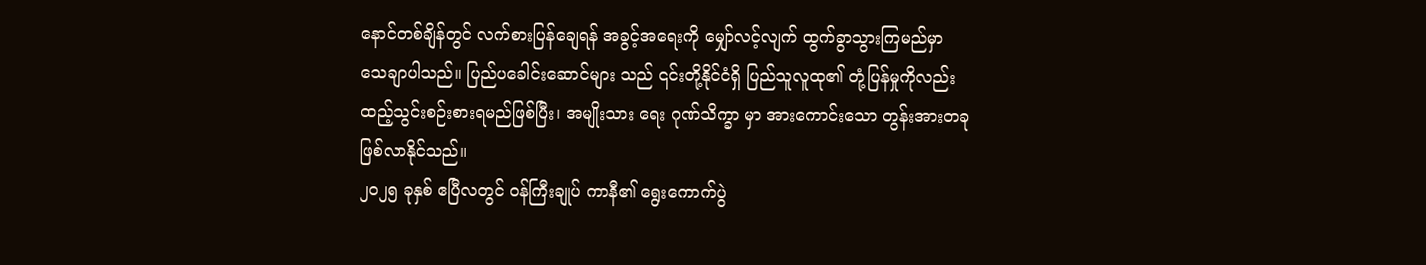နောင်တစ်ချိန်တွင် လက်စားပြန်ချေရန် အခွင့်အရေးကို မျှော်လင့်လျက် ထွက်ခွာသွားကြမည်မှာ သေချာပါသည်။ ပြည်ပခေါင်းဆောင်များ သည် ၎င်းတို့နိုင်ငံရှိ ပြည်သူလူထု၏ တုံ့ပြန်မှုကိုလည်း ထည့်သွင်းစဉ်းစားရမည်ဖြစ်ပြီး၊ အမျိုးသား ရေး ဂုဏ်သိက္ခာ မှာ အားကောင်းသော တွန်းအားတခု ဖြစ်လာနိုင်သည်။
၂၀၂၅ ခုနှစ် ဧပြီလတွင် ဝန်ကြီးချုပ် ကာနီ၏ ရွေးကောက်ပွဲ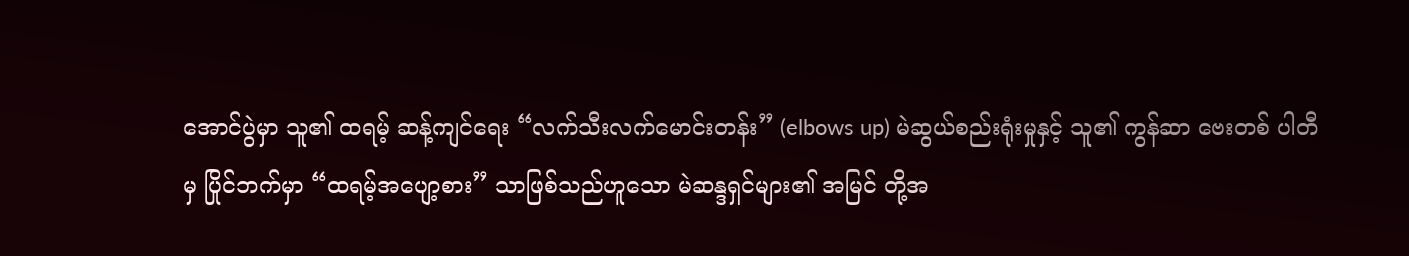အောင်ပွဲမှာ သူ၏ ထရမ့် ဆန့်ကျင်ရေး “လက်သီးလက်မောင်းတန်း” (elbows up) မဲဆွယ်စည်းရုံးမှုနှင့် သူ၏ ကွန်ဆာ ဗေးတစ် ပါတီမှ ပြိုင်ဘက်မှာ “ထရမ့်အပျော့စား” သာဖြစ်သည်ဟူသော မဲဆန္ဒရှင်များ၏ အမြင် တို့အ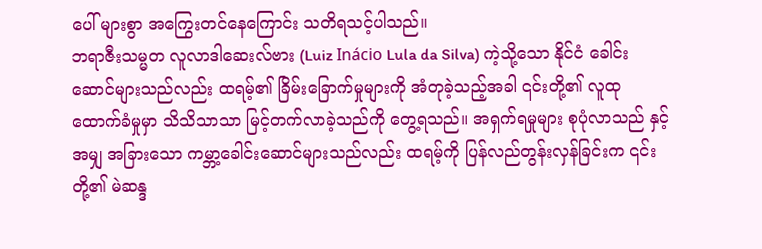ပေါ် များစွာ အကြွေးတင်နေကြောင်း သတိရသင့်ပါသည်။
ဘရာဇီးသမ္မတ လူလာဒါဆေးလ်ဗား (Luiz Inácio Lula da Silva) ကဲ့သို့သော နိုင်ငံ ခေါင်းဆောင်များသည်လည်း ထရမ့်၏ ခြိမ်းခြောက်မှုများကို အံတုခဲ့သည့်အခါ ၎င်းတို့၏ လူထု ထောက်ခံမှုမှာ သိသိသာသာ မြင့်တက်လာခဲ့သည်ကို တွေ့ရသည်။ အရှက်ရမှုများ စုပုံလာသည် နှင့်အမျှ အခြားသော ကမ္ဘာ့ခေါင်းဆောင်များသည်လည်း ထရမ့်ကို ပြန်လည်တွန်းလှန်ခြင်းက ၎င်းတို့၏ မဲဆန္ဒ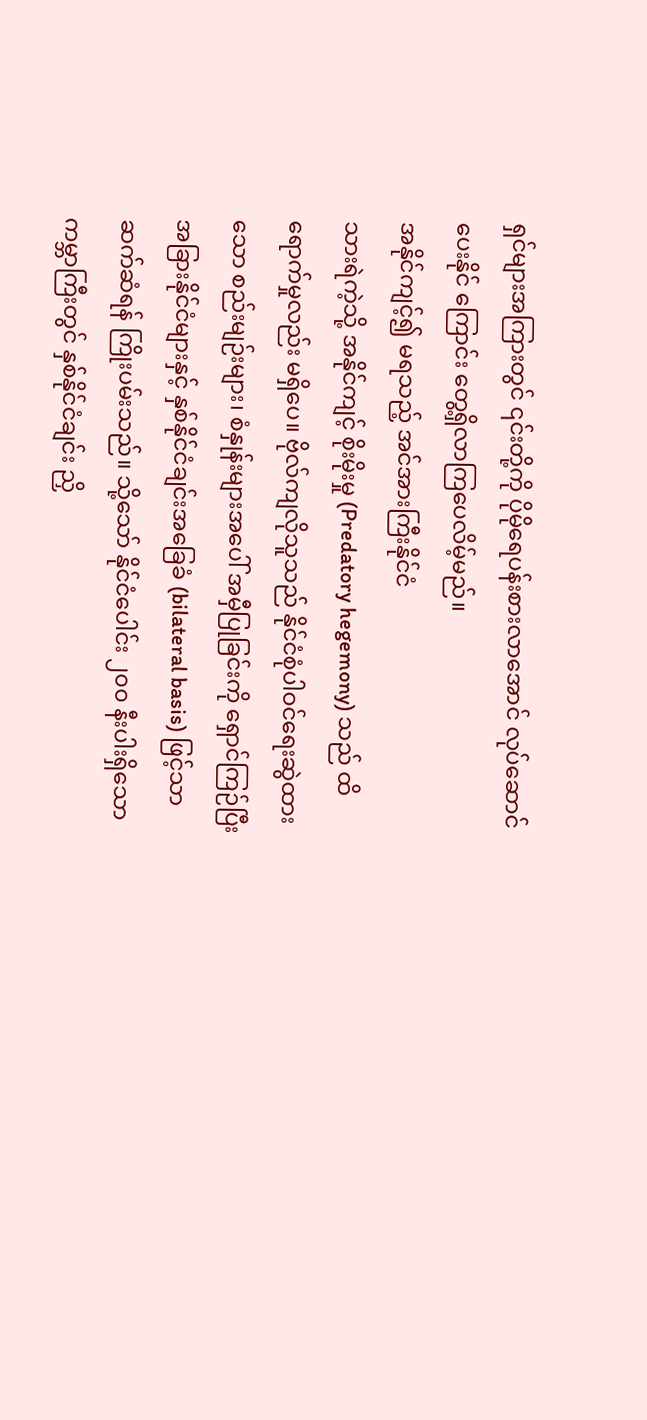ရှင်များအကြားတွင် ၎င်းတို့ကို ပိုမိုရေပန်းစားလာအောင် လုပ်ဆောင်ပေးနိုင် ကြောင်း တွေ့ရှိလာကြပေလိမ့်မည်။
အနိုင်ကျင့်၍ မရသည့် အင်အားကြီးနိုင်ငံ
သားရဲကဲ့သို့ အနိုင်ကျင့် စိုးမိုးမှု (Predatory hegemony) သည် ထိရောက်မှုလည်း မရှိပေ။ ဗိုလ်ကျလိုသူသည် နိုင်ငံစုံပါဝင်ရေးဆွဲထားသော စည်းမျဉ်းများ၊ စံနှုန်းများအပေါ် အမှီပြုခြင်းကို ရှောင်ကြဉ်ပြီး အခြားနိုင်ငံများနှင့် နှစ်နိုင်ငံချင်းအခြေခံ (bilateral basis) ဖြင့်သာ ဆက်ဆံရန် ကြိုးပမ်းသည်။ သို့သော် နိုင်ငံပေါင်း ၂၀၀ နီးပါးရှိသော ကမ္ဘာကြီးတွင် နှစ်နိုင်ငံချင်း ညှိ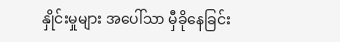နှိုင်းမှုများ အပေါ်သာ မှီခိုနေခြင်း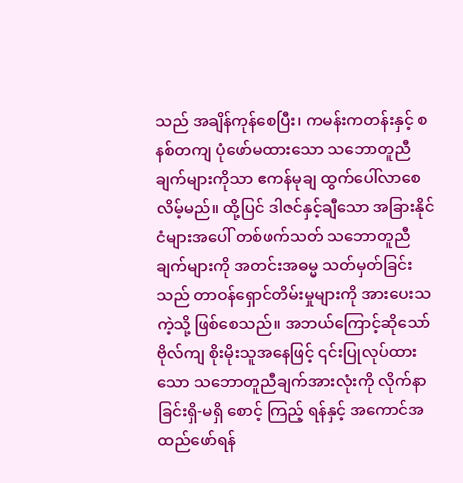သည် အချိန်ကုန်စေပြီး၊ ကမန်းကတန်းနှင့် စနစ်တကျ ပုံဖော်မထားသော သဘောတူညီချက်များကိုသာ ဧကန်မုချ ထွက်ပေါ်လာစေလိမ့်မည်။ ထို့ပြင် ဒါဇင်နှင့်ချီသော အခြားနိုင်ငံများအပေါ် တစ်ဖက်သတ် သဘောတူညီချက်များကို အတင်းအဓမ္မ သတ်မှတ်ခြင်း သည် တာဝန်ရှောင်တိမ်းမှုများကို အားပေးသကဲ့သို့ ဖြစ်စေသည်။ အဘယ်ကြောင့်ဆိုသော် ဗိုလ်ကျ စိုးမိုးသူအနေဖြင့် ၎င်းပြုလုပ်ထားသော သဘောတူညီချက်အားလုံးကို လိုက်နာခြင်းရှိ-မရှိ စောင့် ကြည့် ရန်နှင့် အကောင်အထည်ဖော်ရန်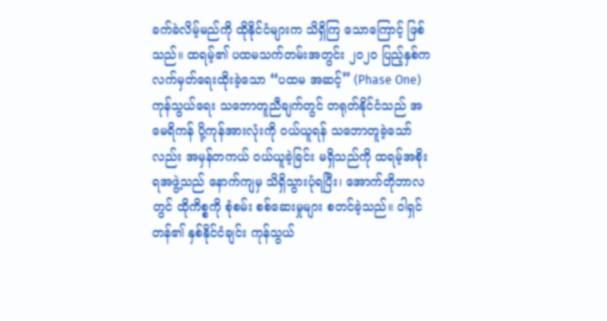ခက်ခဲလိမ့်မည်ကို ထိုနိုင်ငံများက သိရှိကြ သောကြောင့် ဖြစ်သည်။ ထရမ့်၏ ပထမသက်တမ်းအတွင်း ၂၀၂၀ ပြည့်နှစ်က လက်မှတ်ရေးထိုးခဲ့သော “ပထမ အဆင့်” (Phase One) ကုန်သွယ်ရေး သဘောတူညီချက်တွင် တရုတ်နိုင်ငံသည် အမေရိကန် ပို့ကုန်အားလုံးကို ဝယ်ယူရန် သဘောတူခဲ့သော်လည်း အမှန်တကယ် ဝယ်ယူခဲ့ခြင်း မရှိသည်ကို ထရမ့်အစိုးရအဖွဲ့သည် နောက်ကျမှ သိရှိသွားပုံရပြီး၊ အောက်တိုဘာလတွင် ထိုကိစ္စကို စုံစမ်း စစ်ဆေးမှုများ စတင်ခဲ့သည်။ ဝါရှင်တန်၏ နှစ်နိုင်ငံချင်း ကုန်သွယ်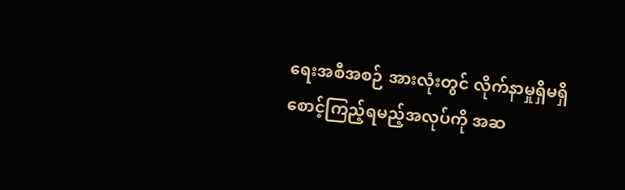ရေးအစီအစဉ် အားလုံးတွင် လိုက်နာမှုရှိမရှိ စောင့်ကြည့်ရမည့်အလုပ်ကို အဆ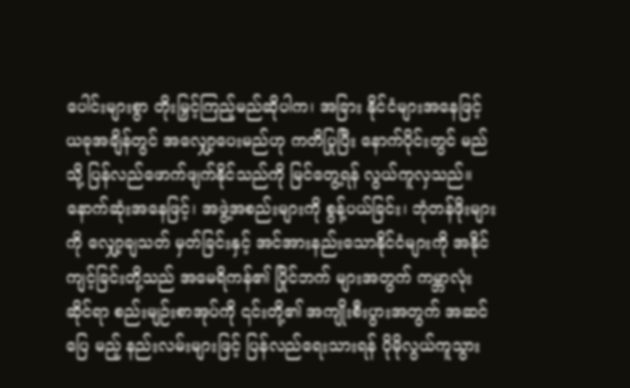ပေါင်းများစွာ တိုးမြှင့်ကြည့်မည်ဆိုပါက၊ အခြား နိုင်ငံများအနေဖြင့် ယခုအချိန်တွင် အလျှော့ပေးမည်ဟု ကတိပြုပြီး နောက်ပိုင်းတွင် မည်သို့ ပြန်လည်ဖောက်ဖျက်နိုင်သည်ကို မြင်တွေ့ရန် လွယ်ကူလှသည်။
နောက်ဆုံးအနေဖြင့်၊ အဖွဲ့အစည်းများကို စွန့်ပယ်ခြင်း၊ ဘုံတန်ဖိုးများကို လျှော့ချသတ် မှတ်ခြင်းနှင့် အင်အားနည်းသောနိုင်ငံများကို အနိုင်ကျင့်ခြင်းတို့သည် အမေရိကန်၏ ပြိုင်ဘက် များအတွက် ကမ္ဘာလုံးဆိုင်ရာ စည်းမျဉ်းစာအုပ်ကို ၎င်းတို့၏ အကျိုးစီးပွားအတွက် အဆင်ပြေ မည့် နည်းလမ်းများဖြင့် ပြန်လည်ရေးသားရန် ပိုမိုလွယ်ကူသွား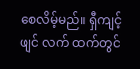စေလိမ့်မည်။ ရှီကျင့်ဖျင် လက် ထက်တွင်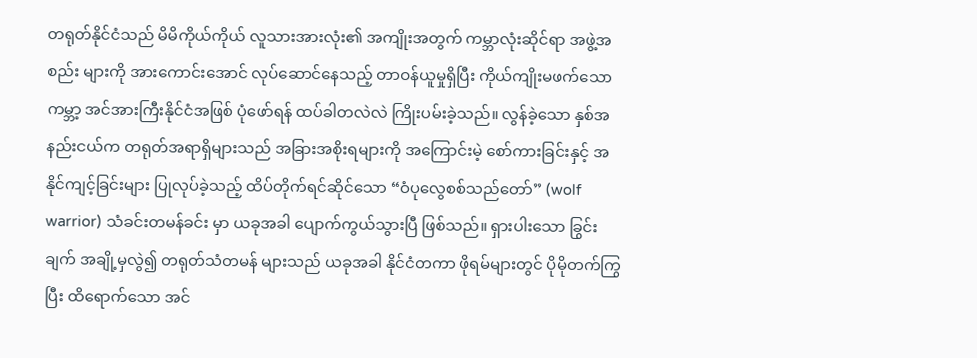တရုတ်နိုင်ငံသည် မိမိကိုယ်ကိုယ် လူသားအားလုံး၏ အကျိုးအတွက် ကမ္ဘာလုံးဆိုင်ရာ အဖွဲ့အစည်း များကို အားကောင်းအောင် လုပ်ဆောင်နေသည့် တာဝန်ယူမှုရှိပြီး ကိုယ်ကျိုးမဖက်သော ကမ္ဘာ့ အင်အားကြီးနိုင်ငံအဖြစ် ပုံဖော်ရန် ထပ်ခါတလဲလဲ ကြိုးပမ်းခဲ့သည်။ လွန်ခဲ့သော နှစ်အနည်းငယ်က တရုတ်အရာရှိများသည် အခြားအစိုးရများကို အကြောင်းမဲ့ စော်ကားခြင်းနှင့် အနိုင်ကျင့်ခြင်းများ ပြုလုပ်ခဲ့သည့် ထိပ်တိုက်ရင်ဆိုင်သော “ဝံပုလွေစစ်သည်တော်” (wolf warrior) သံခင်းတမန်ခင်း မှာ ယခုအခါ ပျောက်ကွယ်သွားပြီ ဖြစ်သည်။ ရှားပါးသော ခြွင်းချက် အချို့မှလွဲ၍ တရုတ်သံတမန် များသည် ယခုအခါ နိုင်ငံတကာ ဖိုရမ်များတွင် ပိုမိုတက်ကြွပြီး ထိရောက်သော အင်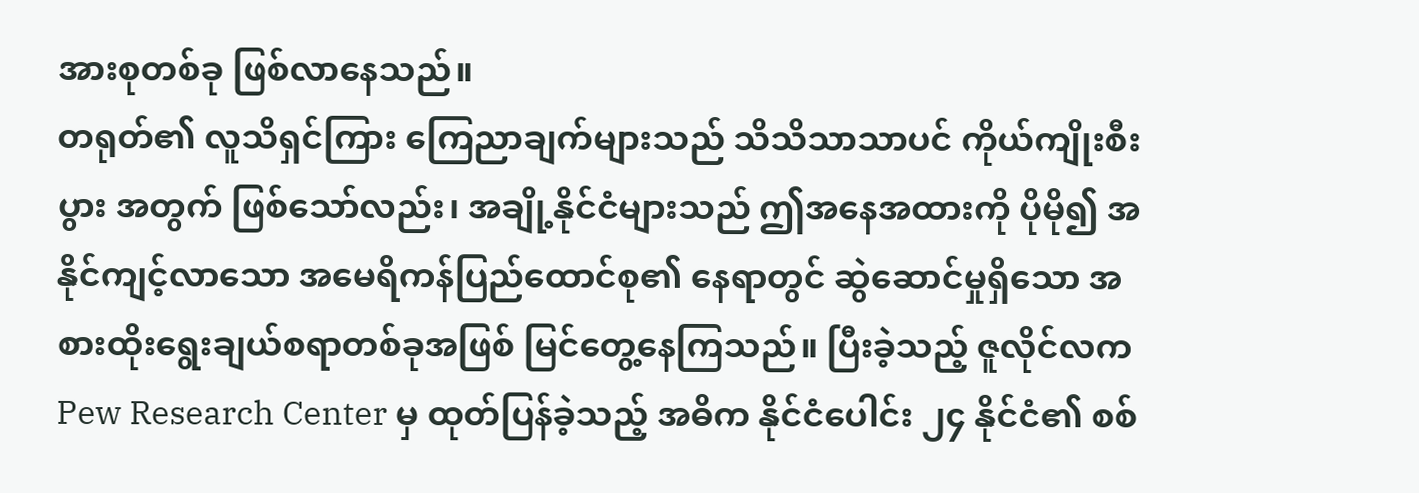အားစုတစ်ခု ဖြစ်လာနေသည်။
တရုတ်၏ လူသိရှင်ကြား ကြေညာချက်များသည် သိသိသာသာပင် ကိုယ်ကျိုးစီးပွား အတွက် ဖြစ်သော်လည်း၊ အချို့နိုင်ငံများသည် ဤအနေအထားကို ပိုမို၍ အနိုင်ကျင့်လာသော အမေရိကန်ပြည်ထောင်စု၏ နေရာတွင် ဆွဲဆောင်မှုရှိသော အစားထိုးရွေးချယ်စရာတစ်ခုအဖြစ် မြင်တွေ့နေကြသည်။ ပြီးခဲ့သည့် ဇူလိုင်လက Pew Research Center မှ ထုတ်ပြန်ခဲ့သည့် အဓိက နိုင်ငံပေါင်း ၂၄ နိုင်ငံ၏ စစ်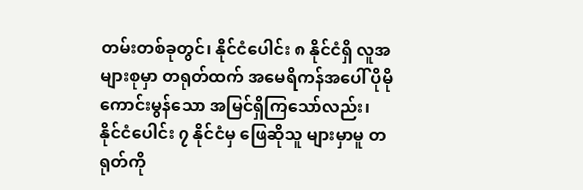တမ်းတစ်ခုတွင်၊ နိုင်ငံပေါင်း ၈ နိုင်ငံရှိ လူအများစုမှာ တရုတ်ထက် အမေရိကန်အပေါ် ပိုမိုကောင်းမွန်သော အမြင်ရှိကြသော်လည်း၊ နိုင်ငံပေါင်း ၇ နိုင်ငံမှ ဖြေဆိုသူ များမှာမူ တရုတ်ကို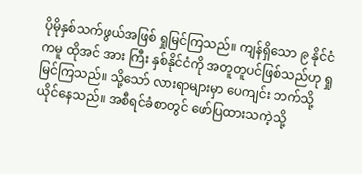ပိုမိုနှစ်သက်ဖွယ်အဖြစ် ရှုမြင်ကြသည်။ ကျန်ရှိသော ၉ နိုင်ငံကမူ ထိုအင် အား ကြီး နှစ်နိုင်ငံကို အတူတူပင်ဖြစ်သည်ဟု ရှုမြင်ကြသည်။ သို့သော် လားရာများမှာ ပေကျင်း ဘက်သို့ ယိုင်နေသည်။ အစီရင်ခံစာတွင် ဖော်ပြထားသကဲ့သို့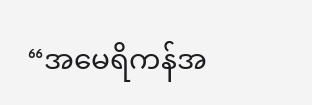“အမေရိကန်အ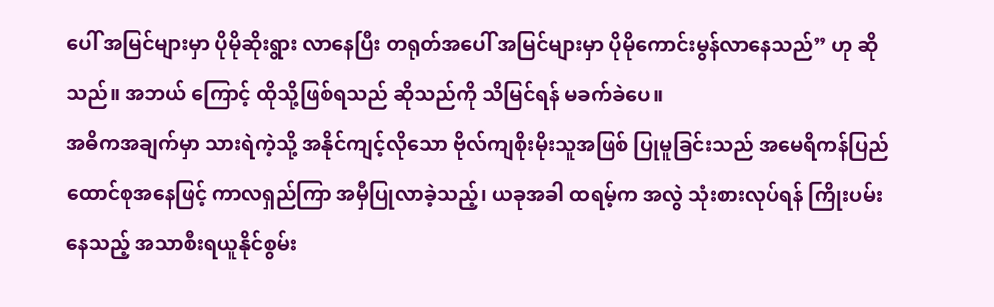ပေါ် အမြင်များမှာ ပိုမိုဆိုးရွား လာနေပြီး တရုတ်အပေါ် အမြင်များမှာ ပိုမိုကောင်းမွန်လာနေသည်” ဟု ဆိုသည်။ အဘယ် ကြောင့် ထိုသို့ဖြစ်ရသည် ဆိုသည်ကို သိမြင်ရန် မခက်ခဲပေ။
အဓိကအချက်မှာ သားရဲကဲ့သို့ အနိုင်ကျင့်လိုသော ဗိုလ်ကျစိုးမိုးသူအဖြစ် ပြုမူခြင်းသည် အမေရိကန်ပြည်ထောင်စုအနေဖြင့် ကာလရှည်ကြာ အမှီပြုလာခဲ့သည့်၊ ယခုအခါ ထရမ့်က အလွဲ သုံးစားလုပ်ရန် ကြိုးပမ်းနေသည့် အသာစီးရယူနိုင်စွမ်း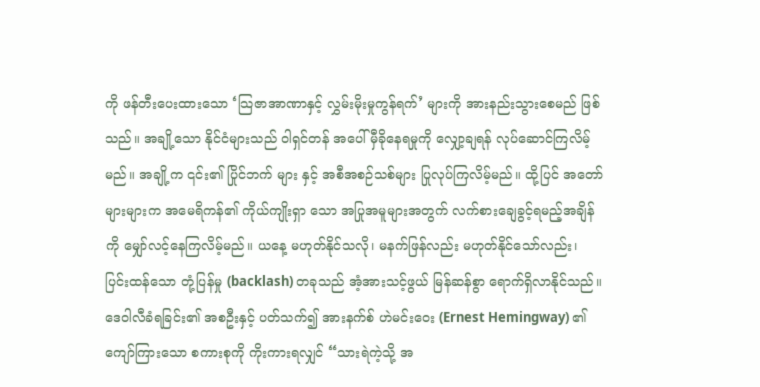ကို ဖန်တီးပေးထားသော ‘သြဇာအာဏာနှင့် လွှမ်းမိုးမှုကွန်ရက်’ များကို အားနည်းသွားစေမည် ဖြစ်သည်။ အချို့သော နိုင်ငံများသည် ဝါရှင်တန် အပေါ် မှီခိုနေရမှုကို လျှော့ချရန် လုပ်ဆောင်ကြလိမ့်မည်။ အချို့က ၎င်း၏ ပြိုင်ဘက် များ နှင့် အစီအစဉ်သစ်များ ပြုလုပ်ကြလိမ့်မည်။ ထို့ပြင် အတော်များများက အမေရိကန်၏ ကိုယ်ကျိုးရှာ သော အပြုအမူများအတွက် လက်စားချေခွင့်ရမည့်အချိန်ကို မျှော်လင့်နေကြလိမ့်မည်။ ယနေ့ မဟုတ်နိုင်သလို၊ မနက်ဖြန်လည်း မဟုတ်နိုင်သော်လည်း၊ ပြင်းထန်သော တုံ့ပြန်မှု (backlash) တခုသည် အံ့အားသင့်ဖွယ် မြန်ဆန်စွာ ရောက်ရှိလာနိုင်သည်။ ဒေဝါလီခံရခြင်း၏ အစဦးနှင့် ပတ်သက်၍ အားနက်စ် ဟဲမင်းဝေး (Ernest Hemingway) ၏ ကျော်ကြားသော စကားစုကို ကိုးကားရလျှင် “သားရဲကဲ့သို့ အ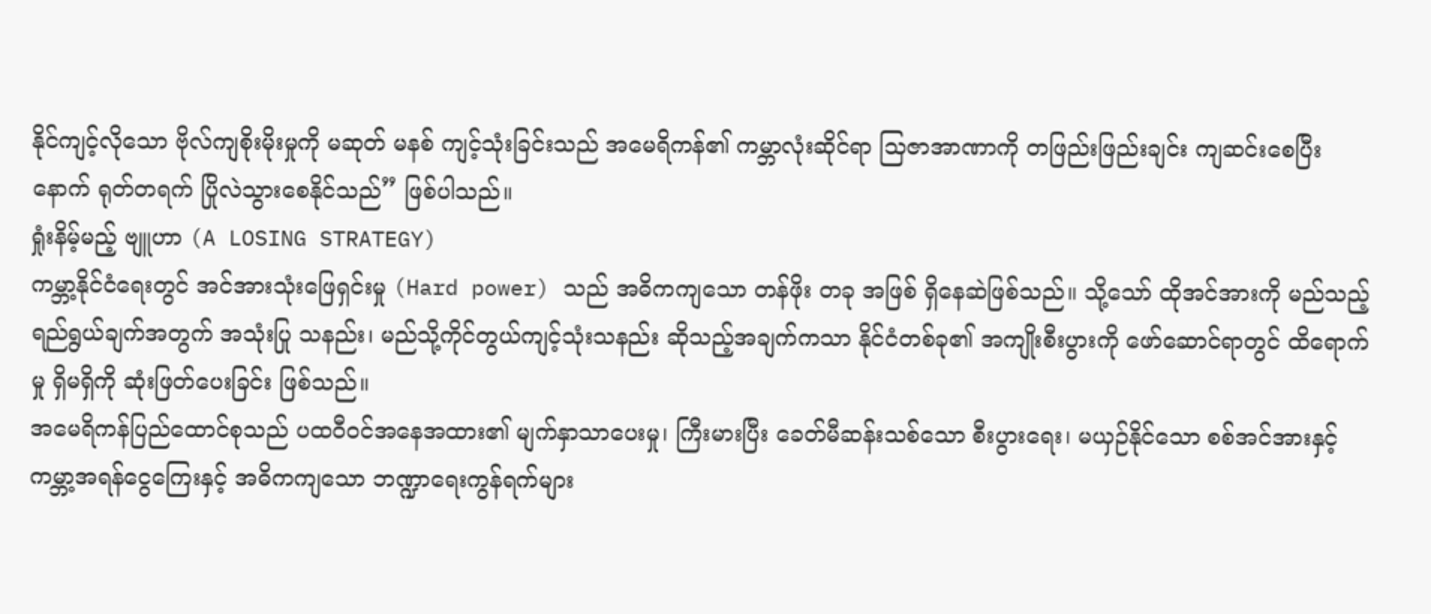နိုင်ကျင့်လိုသော ဗိုလ်ကျစိုးမိုးမှုကို မဆုတ် မနစ် ကျင့်သုံးခြင်းသည် အမေရိကန်၏ ကမ္ဘာလုံးဆိုင်ရာ သြဇာအာဏာကို တဖြည်းဖြည်းချင်း ကျဆင်းစေပြီးနောက် ရုတ်တရက် ပြိုလဲသွားစေနိုင်သည်” ဖြစ်ပါသည်။
ရှုံးနိမ့်မည့် ဗျူဟာ (A LOSING STRATEGY)
ကမ္ဘာ့နိုင်ငံရေးတွင် အင်အားသုံးဖြေရှင်းမှု (Hard power) သည် အဓိကကျသော တန်ဖိုး တခု အဖြစ် ရှိနေဆဲဖြစ်သည်။ သို့သော် ထိုအင်အားကို မည်သည့်ရည်ရွယ်ချက်အတွက် အသုံးပြု သနည်း၊ မည်သို့ကိုင်တွယ်ကျင့်သုံးသနည်း ဆိုသည့်အချက်ကသာ နိုင်ငံတစ်ခု၏ အကျိုးစီးပွားကို ဖော်ဆောင်ရာတွင် ထိရောက်မှု ရှိမရှိကို ဆုံးဖြတ်ပေးခြင်း ဖြစ်သည်။
အမေရိကန်ပြည်ထောင်စုသည် ပထဝီဝင်အနေအထား၏ မျက်နှာသာပေးမှု၊ ကြီးမားပြီး ခေတ်မီဆန်းသစ်သော စီးပွားရေး၊ မယှဉ်နိုင်သော စစ်အင်အားနှင့် ကမ္ဘာ့အရန်ငွေကြေးနှင့် အဓိကကျသော ဘဏ္ဍာရေးကွန်ရက်များ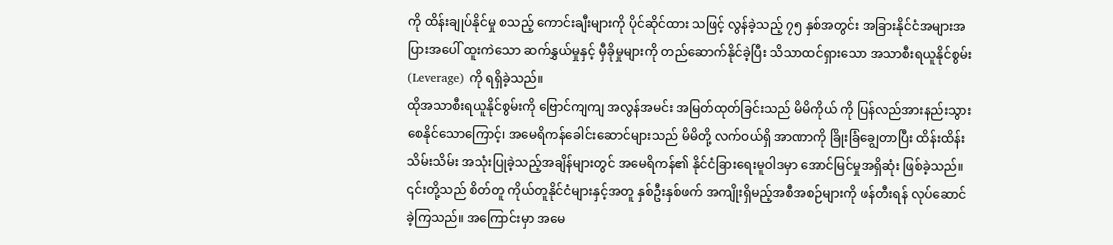ကို ထိန်းချုပ်နိုင်မှု စသည့် ကောင်းချီးများကို ပိုင်ဆိုင်ထား သဖြင့် လွန်ခဲ့သည့် ၇၅ နှစ်အတွင်း အခြားနိုင်ငံအများအပြားအပေါ် ထူးကဲသော ဆက်နွှယ်မှုနှင့် မှီခိုမှုများကို တည်ဆောက်နိုင်ခဲ့ပြီး သိသာထင်ရှားသော အသာစီးရယူနိုင်စွမ်း (Leverage) ကို ရရှိခဲ့သည်။
ထိုအသာစီးရယူနိုင်စွမ်းကို ဗြောင်ကျကျ အလွန်အမင်း အမြတ်ထုတ်ခြင်းသည် မိမိကိုယ် ကို ပြန်လည်အားနည်းသွားစေနိုင်သောကြောင့်၊ အမေရိကန်ခေါင်းဆောင်များသည် မိမိတို့ လက်ဝယ်ရှိ အာဏာကို ခြိုးခြံချွေတာပြီး ထိန်းထိန်းသိမ်းသိမ်း အသုံးပြုခဲ့သည့်အချိန်များတွင် အမေရိကန်၏ နိုင်ငံခြားရေးမူဝါဒမှာ အောင်မြင်မှုအရှိဆုံး ဖြစ်ခဲ့သည်။ ၎င်းတို့သည် စိတ်တူ ကိုယ်တူနိုင်ငံများနှင့်အတူ နှစ်ဦးနှစ်ဖက် အကျိုးရှိမည့်အစီအစဉ်များကို ဖန်တီးရန် လုပ်ဆောင် ခဲ့ကြသည်။ အကြောင်းမှာ အမေ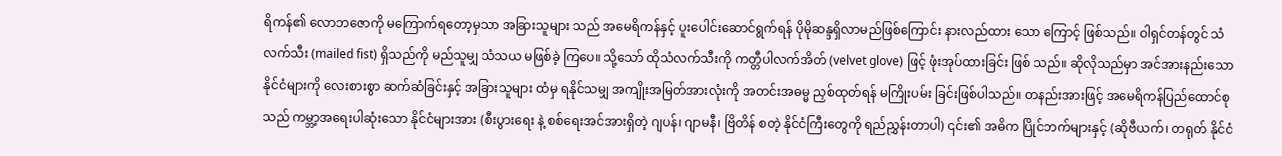ရိကန်၏ လောဘဇောကို မကြောက်ရတော့မှသာ အခြားသူများ သည် အမေရိကန်နှင့် ပူးပေါင်းဆောင်ရွက်ရန် ပိုမိုဆန္ဒရှိလာမည်ဖြစ်ကြောင်း နားလည်ထား သော ကြောင့် ဖြစ်သည်။ ဝါရှင်တန်တွင် သံလက်သီး (mailed fist) ရှိသည်ကို မည်သူမျှ သံသယ မဖြစ်ခဲ့ ကြပေ။ သို့သော် ထိုသံလက်သီးကို ကတ္တီပါလက်အိတ် (velvet glove) ဖြင့် ဖုံးအုပ်ထားခြင်း ဖြစ် သည်။ ဆိုလိုသည်မှာ အင်အားနည်းသောနိုင်ငံများကို လေးစားစွာ ဆက်ဆံခြင်းနှင့် အခြားသူများ ထံမှ ရနိုင်သမျှ အကျိုးအမြတ်အားလုံးကို အတင်းအဓမ္မ ညှစ်ထုတ်ရန် မကြိုးပမ်း ခြင်းဖြစ်ပါသည်။ တနည်းအားဖြင့် အမေရိကန်ပြည်ထောင်စုသည် ကမ္ဘာ့အရေးပါဆုံးသော နိုင်ငံများအား (စီးပွားရေး နဲ့ စစ်ရေးအင်အားရှိတဲ့ ဂျပန်၊ ဂျာမနီ၊ ဗြိတိန် စတဲ့ နိုင်ငံကြီးတွေကို ရည်ညွှန်းတာပါ) ၎င်း၏ အဓိက ပြိုင်ဘက်များနှင့် (ဆိုဗီယက်၊ တရုတ် နိုင်ငံ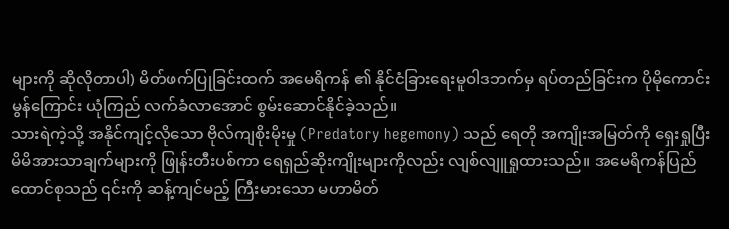များကို ဆိုလိုတာပါ) မိတ်ဖက်ပြုခြင်းထက် အမေရိကန် ၏ နိုင်ငံခြားရေးမူဝါဒဘက်မှ ရပ်တည်ခြင်းက ပိုမိုကောင်းမွန်ကြောင်း ယုံကြည် လက်ခံလာအောင် စွမ်းဆောင်နိုင်ခဲ့သည်။
သားရဲကဲ့သို့ အနိုင်ကျင့်လိုသော ဗိုလ်ကျစိုးမိုးမှု (Predatory hegemony) သည် ရေတို အကျိုးအမြတ်ကို ရှေးရှုပြီး မိမိအားသာချက်များကို ဖြုန်းတီးပစ်ကာ ရေရှည်ဆိုးကျိုးများကိုလည်း လျစ်လျူရှုထားသည်။ အမေရိကန်ပြည်ထောင်စုသည် ၎င်းကို ဆန့်ကျင်မည့် ကြီးမားသော မဟာမိတ်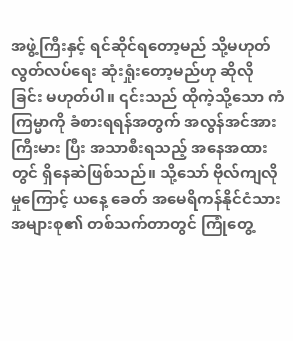အဖွဲ့ကြီးနှင့် ရင်ဆိုင်ရတော့မည် သို့မဟုတ် လွတ်လပ်ရေး ဆုံးရှုံးတော့မည်ဟု ဆိုလို ခြင်း မဟုတ်ပါ။ ၎င်းသည် ထိုကဲ့သို့သော ကံကြမ္မာကို ခံစားရရန်အတွက် အလွန်အင်အားကြီးမား ပြီး အသာစီးရသည့် အနေအထားတွင် ရှိနေဆဲဖြစ်သည်။ သို့သော် ဗိုလ်ကျလိုမှုကြောင့် ယနေ့ ခေတ် အမေရိကန်နိုင်ငံသား အများစု၏ တစ်သက်တာတွင် ကြုံတွေ့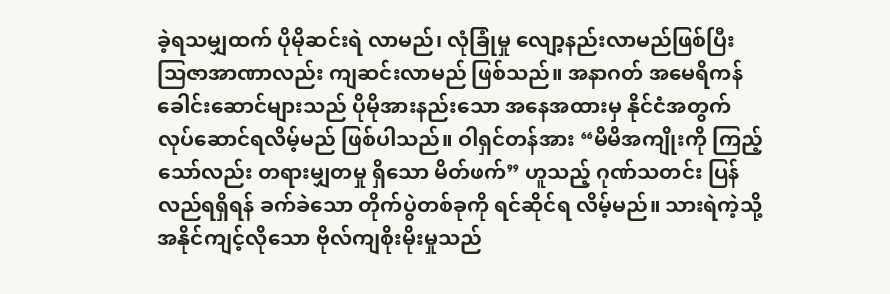ခဲ့ရသမျှထက် ပိုမိုဆင်းရဲ လာမည်၊ လုံခြုံမှု လျော့နည်းလာမည်ဖြစ်ပြီး သြဇာအာဏာလည်း ကျဆင်းလာမည် ဖြစ်သည်။ အနာဂတ် အမေရိကန်ခေါင်းဆောင်များသည် ပိုမိုအားနည်းသော အနေအထားမှ နိုင်ငံအတွက် လုပ်ဆောင်ရလိမ့်မည် ဖြစ်ပါသည်။ ဝါရှင်တန်အား “မိမိအကျိုးကို ကြည့်သော်လည်း တရားမျှတမှု ရှိသော မိတ်ဖက်” ဟူသည့် ဂုဏ်သတင်း ပြန်လည်ရရှိရန် ခက်ခဲသော တိုက်ပွဲတစ်ခုကို ရင်ဆိုင်ရ လိမ့်မည်။ သားရဲကဲ့သို့ အနိုင်ကျင့်လိုသော ဗိုလ်ကျစိုးမိုးမှုသည်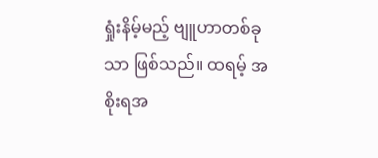ရှုံးနိမ့်မည့် ဗျူဟာတစ်ခုသာ ဖြစ်သည်။ ထရမ့် အစိုးရအ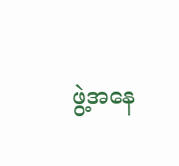ဖွဲ့အနေ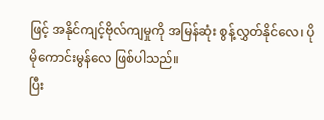ဖြင့် အနိုင်ကျင့်ဗိုလ်ကျမှုကို အမြန်ဆုံး စွန့်လွှတ်နိုင်လေ၊ ပိုမိုကောင်းမွန်လေ ဖြစ်ပါသည်။
ပြီး